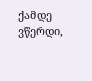ქამდე ვწერდი,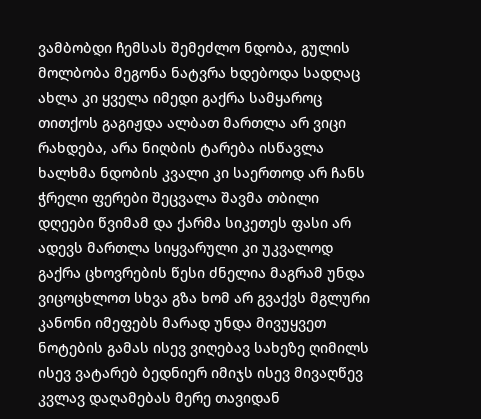ვამბობდი ჩემსას შემეძლო ნდობა, გულის მოლბობა მეგონა ნატვრა ხდებოდა სადღაც ახლა კი ყველა იმედი გაქრა სამყაროც თითქოს გაგიჟდა ალბათ მართლა არ ვიცი რახდება, არა ნიღბის ტარება ისწავლა ხალხმა ნდობის კვალი კი საერთოდ არ ჩანს ჭრელი ფერები შეცვალა შავმა თბილი დღეები წვიმამ და ქარმა სიკეთეს ფასი არ ადევს მართლა სიყვარული კი უკვალოდ გაქრა ცხოვრების წესი ძნელია მაგრამ უნდა ვიცოცხლოთ სხვა გზა ხომ არ გვაქვს მგლური კანონი იმეფებს მარად უნდა მივუყვეთ ნოტების გამას ისევ ვიღებავ სახეზე ღიმილს ისევ ვატარებ ბედნიერ იმიჯს ისევ მივაღწევ კვლავ დაღამებას მერე თავიდან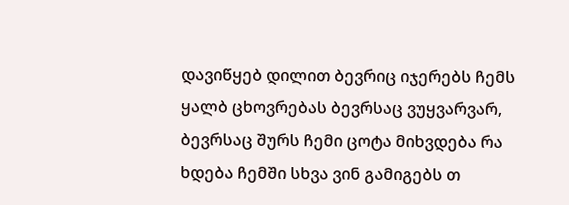დავიწყებ დილით ბევრიც იჯერებს ჩემს ყალბ ცხოვრებას ბევრსაც ვუყვარვარ, ბევრსაც შურს ჩემი ცოტა მიხვდება რა ხდება ჩემში სხვა ვინ გამიგებს თ